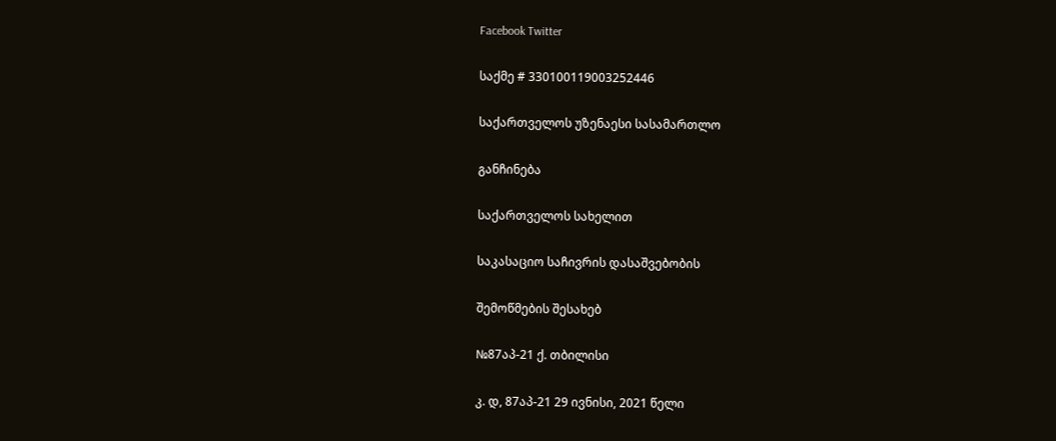Facebook Twitter

საქმე # 330100119003252446

საქართველოს უზენაესი სასამართლო

განჩინება

საქართველოს სახელით

საკასაციო საჩივრის დასაშვებობის

შემოწმების შესახებ

№87აპ-21 ქ. თბილისი

კ. დ, 87აპ-21 29 ივნისი, 2021 წელი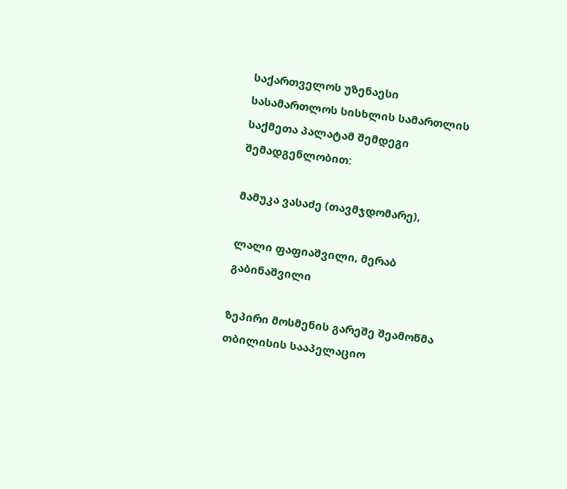საქართველოს უზენაესი სასამართლოს სისხლის სამართლის საქმეთა პალატამ შემდეგი შემადგენლობით:

მამუკა ვასაძე (თავმჯდომარე),

ლალი ფაფიაშვილი, მერაბ გაბინაშვილი

ზეპირი მოსმენის გარეშე შეამოწმა თბილისის სააპელაციო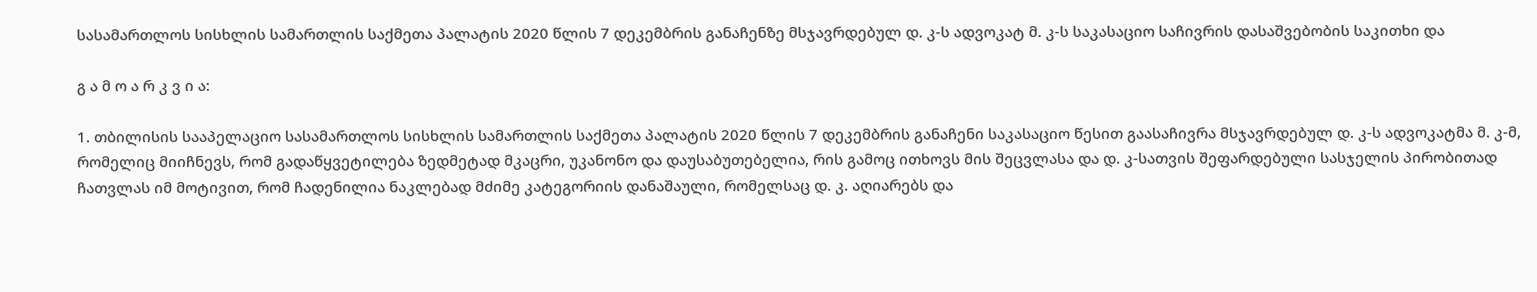სასამართლოს სისხლის სამართლის საქმეთა პალატის 2020 წლის 7 დეკემბრის განაჩენზე მსჯავრდებულ დ. კ-ს ადვოკატ მ. კ-ს საკასაციო საჩივრის დასაშვებობის საკითხი და

გ ა მ ო ა რ კ ვ ი ა:

1. თბილისის სააპელაციო სასამართლოს სისხლის სამართლის საქმეთა პალატის 2020 წლის 7 დეკემბრის განაჩენი საკასაციო წესით გაასაჩივრა მსჯავრდებულ დ. კ-ს ადვოკატმა მ. კ-მ, რომელიც მიიჩნევს, რომ გადაწყვეტილება ზედმეტად მკაცრი, უკანონო და დაუსაბუთებელია, რის გამოც ითხოვს მის შეცვლასა და დ. კ-სათვის შეფარდებული სასჯელის პირობითად ჩათვლას იმ მოტივით, რომ ჩადენილია ნაკლებად მძიმე კატეგორიის დანაშაული, რომელსაც დ. კ. აღიარებს და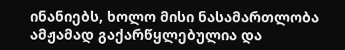ინანიებს, ხოლო მისი ნასამართლობა ამჟამად გაქარწყლებულია და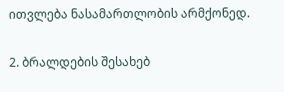ითვლება ნასამართლობის არმქონედ.

2. ბრალდების შესახებ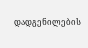დადგენილების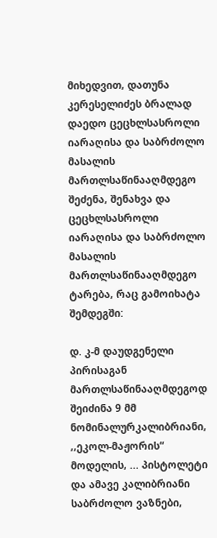მიხედვით, დათუნა კერესელიძეს ბრალად დაედო ცეცხლსასროლი იარაღისა და საბრძოლო მასალის მართლსაწინააღმდეგო შეძენა, შენახვა და ცეცხლსასროლი იარაღისა და საბრძოლო მასალის მართლსაწინააღმდეგო ტარება, რაც გამოიხატა შემდეგში:

დ. კ-მ დაუდგენელი პირისაგან მართლსაწინააღმდეგოდ შეიძინა 9 მმ ნომინალურკალიბრიანი, ,,ეკოლ-მაჟორის“ მოდელის, ... პისტოლეტი და ამავე კალიბრიანი საბრძოლო ვაზნები,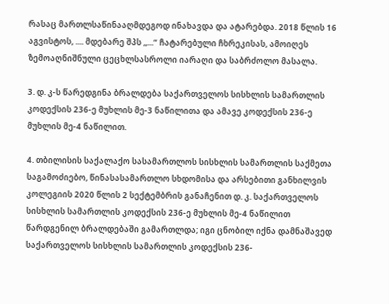რასაც მართლსაწინააღმდეგოდ ინახავდა და ატარებდა. 2018 წლის 16 აგვისტოს, .... მდებარე შპს ,,...“ ჩატარებული ჩხრეკისას, ამოიღეს ზემოაღნიშნული ცეცხლსასროლი იარაღი და საბრძოლო მასალა.

3. დ. კ-ს წარედგინა ბრალდება საქართველოს სისხლის სამართლის კოდექსის 236-ე მუხლის მე-3 ნაწილითა და ამავე კოდექსის 236-ე მუხლის მე-4 ნაწილით.

4. თბილისის საქალაქო სასამართლოს სისხლის სამართლის საქმეთა საგამოძიებო, წინასასამართლო სხდომისა და არსებითი განხილვის კოლეგიის 2020 წლის 2 სექტემბრის განაჩენით დ. კ. საქართველოს სისხლის სამართლის კოდექსის 236-ე მუხლის მე-4 ნაწილით წარდგენილ ბრალდებაში გამართლდა; იგი ცნობილ იქნა დამნაშავედ საქართველოს სისხლის სამართლის კოდექსის 236-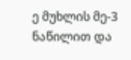ე მუხლის მე-3 ნაწილით და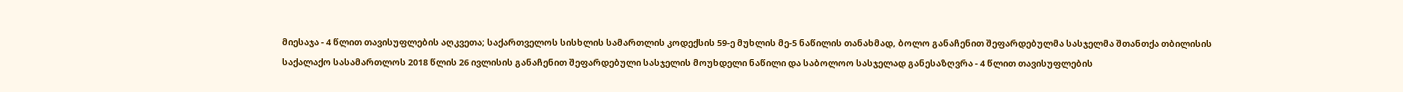მიესაჯა - 4 წლით თავისუფლების აღკვეთა; საქართველოს სისხლის სამართლის კოდექსის 59-ე მუხლის მე-5 ნაწილის თანახმად, ბოლო განაჩენით შეფარდებულმა სასჯელმა შთანთქა თბილისის საქალაქო სასამართლოს 2018 წლის 26 ივლისის განაჩენით შეფარდებული სასჯელის მოუხდელი ნაწილი და საბოლოო სასჯელად განესაზღვრა - 4 წლით თავისუფლების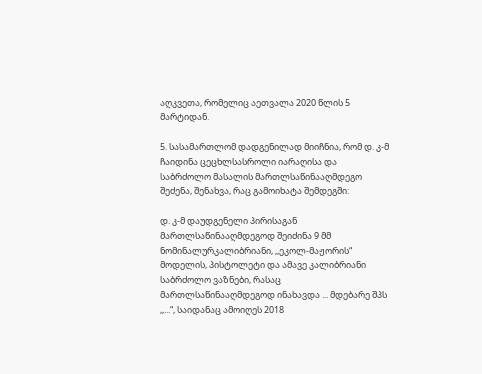აღკვეთა, რომელიც აეთვალა 2020 წლის 5 მარტიდან.

5. სასამართლომ დადგენილად მიიჩნია, რომ დ. კ-მ ჩაიდინა ცეცხლსასროლი იარაღისა და საბრძოლო მასალის მართლსაწინააღმდეგო შეძენა, შენახვა, რაც გამოიხატა შემდეგში:

დ. კ-მ დაუდგენელი პირისაგან მართლსაწინააღმდეგოდ შეიძინა 9 მმ ნომინალურკალიბრიანი, ,,ეკოლ-მაჟორის“ მოდელის, პისტოლეტი და ამავე კალიბრიანი საბრძოლო ვაზნები, რასაც მართლსაწინააღმდეგოდ ინახავდა ... მდებარე შპს ,,...“, საიდანაც ამოიღეს 2018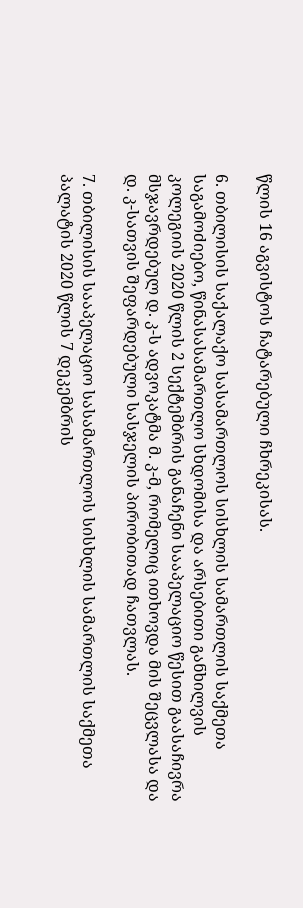წლის 16 აგვისტოს ჩატარებული ჩხრეკისას.

6. თბილისის საქალაქო სასამართლოს სისხლის სამართლის საქმეთა საგამოძიებო, წინასასამართლო სხდომისა და არსებითი განხილვის კოლეგიის 2020 წლის 2 სექტემბრის განაჩენი სააპელაციო წესით გაასაჩივრა მსჯავრდებულ დ. კ-ს ადვოკატმა მ. კ-მ, რომელიც ითხოვდა მის შეცვლასა და დ. კ-სათვის შეფარდებული სასჯელის პირობითად ჩათვლას.

7. თბილისის სააპელაციო სასამართლოს სისხლის სამართლის საქმეთა პალატის 2020 წლის 7 დეკემბრის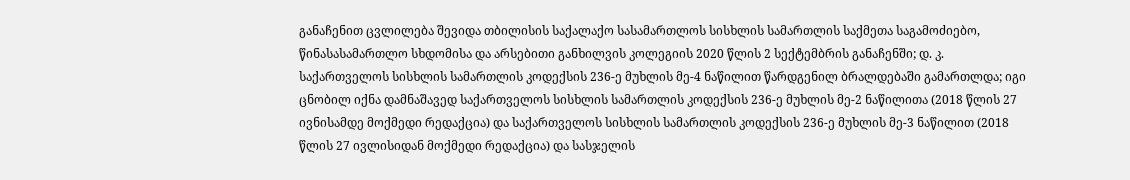განაჩენით ცვლილება შევიდა თბილისის საქალაქო სასამართლოს სისხლის სამართლის საქმეთა საგამოძიებო, წინასასამართლო სხდომისა და არსებითი განხილვის კოლეგიის 2020 წლის 2 სექტემბრის განაჩენში; დ. კ. საქართველოს სისხლის სამართლის კოდექსის 236-ე მუხლის მე-4 ნაწილით წარდგენილ ბრალდებაში გამართლდა; იგი ცნობილ იქნა დამნაშავედ საქართველოს სისხლის სამართლის კოდექსის 236-ე მუხლის მე-2 ნაწილითა (2018 წლის 27 ივნისამდე მოქმედი რედაქცია) და საქართველოს სისხლის სამართლის კოდექსის 236-ე მუხლის მე-3 ნაწილით (2018 წლის 27 ივლისიდან მოქმედი რედაქცია) და სასჯელის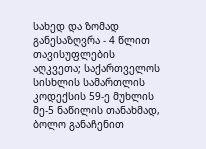სახედ და ზომად განესაზღვრა - 4 წლით თავისუფლების აღკვეთა; საქართველოს სისხლის სამართლის კოდექსის 59-ე მუხლის მე-5 ნაწილის თანახმად, ბოლო განაჩენით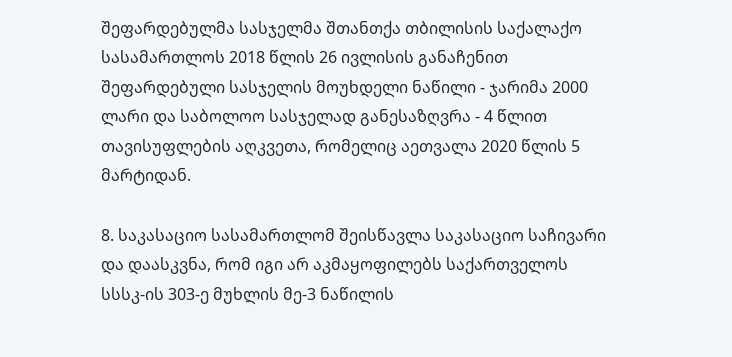შეფარდებულმა სასჯელმა შთანთქა თბილისის საქალაქო სასამართლოს 2018 წლის 26 ივლისის განაჩენით შეფარდებული სასჯელის მოუხდელი ნაწილი - ჯარიმა 2000 ლარი და საბოლოო სასჯელად განესაზღვრა - 4 წლით თავისუფლების აღკვეთა, რომელიც აეთვალა 2020 წლის 5 მარტიდან.

8. საკასაციო სასამართლომ შეისწავლა საკასაციო საჩივარი და დაასკვნა, რომ იგი არ აკმაყოფილებს საქართველოს სსსკ-ის 303-ე მუხლის მე-3 ნაწილის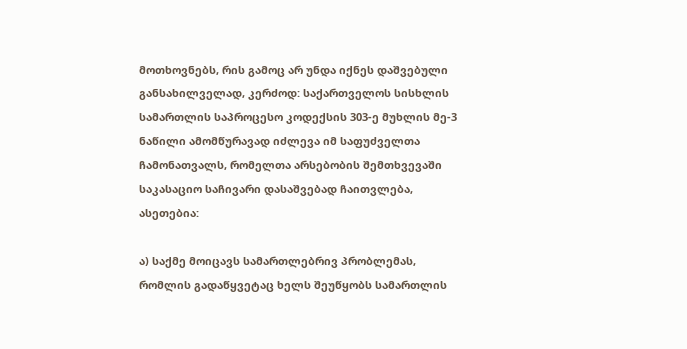მოთხოვნებს, რის გამოც არ უნდა იქნეს დაშვებული განსახილველად, კერძოდ: საქართველოს სისხლის სამართლის საპროცესო კოდექსის 303-ე მუხლის მე-3 ნაწილი ამომწურავად იძლევა იმ საფუძველთა ჩამონათვალს, რომელთა არსებობის შემთხვევაში საკასაციო საჩივარი დასაშვებად ჩაითვლება, ასეთებია:

ა) საქმე მოიცავს სამართლებრივ პრობლემას, რომლის გადაწყვეტაც ხელს შეუწყობს სამართლის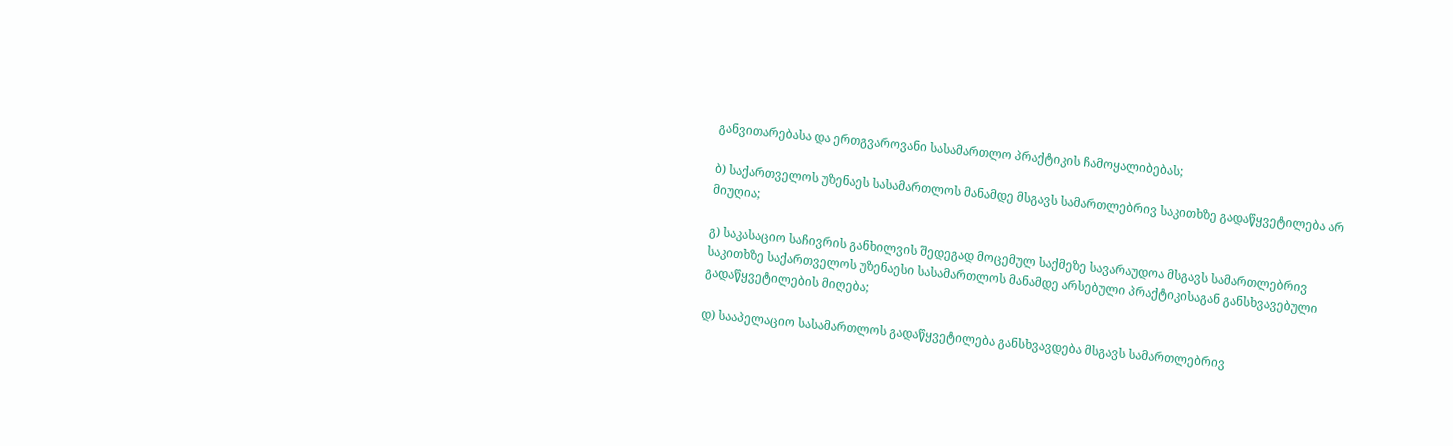განვითარებასა და ერთგვაროვანი სასამართლო პრაქტიკის ჩამოყალიბებას;

ბ) საქართველოს უზენაეს სასამართლოს მანამდე მსგავს სამართლებრივ საკითხზე გადაწყვეტილება არ მიუღია;

გ) საკასაციო საჩივრის განხილვის შედეგად მოცემულ საქმეზე სავარაუდოა მსგავს სამართლებრივ საკითხზე საქართველოს უზენაესი სასამართლოს მანამდე არსებული პრაქტიკისაგან განსხვავებული გადაწყვეტილების მიღება;

დ) სააპელაციო სასამართლოს გადაწყვეტილება განსხვავდება მსგავს სამართლებრივ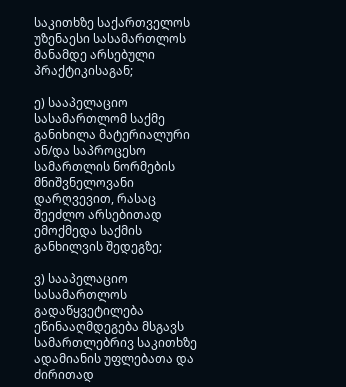საკითხზე საქართველოს უზენაესი სასამართლოს მანამდე არსებული პრაქტიკისაგან;

ე) სააპელაციო სასამართლომ საქმე განიხილა მატერიალური ან/და საპროცესო სამართლის ნორმების მნიშვნელოვანი დარღვევით, რასაც შეეძლო არსებითად ემოქმედა საქმის განხილვის შედეგზე;

ვ) სააპელაციო სასამართლოს გადაწყვეტილება ეწინააღმდეგება მსგავს სამართლებრივ საკითხზე ადამიანის უფლებათა და ძირითად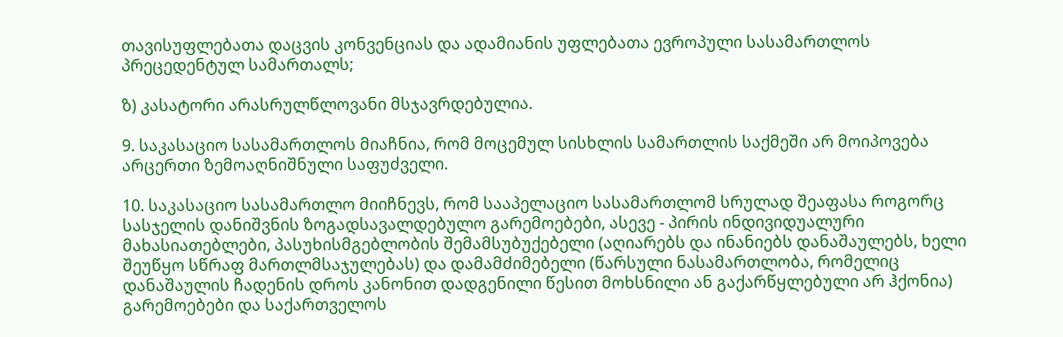თავისუფლებათა დაცვის კონვენციას და ადამიანის უფლებათა ევროპული სასამართლოს პრეცედენტულ სამართალს;

ზ) კასატორი არასრულწლოვანი მსჯავრდებულია.

9. საკასაციო სასამართლოს მიაჩნია, რომ მოცემულ სისხლის სამართლის საქმეში არ მოიპოვება არცერთი ზემოაღნიშნული საფუძველი.

10. საკასაციო სასამართლო მიიჩნევს, რომ სააპელაციო სასამართლომ სრულად შეაფასა როგორც სასჯელის დანიშვნის ზოგადსავალდებულო გარემოებები, ასევე - პირის ინდივიდუალური მახასიათებლები, პასუხისმგებლობის შემამსუბუქებელი (აღიარებს და ინანიებს დანაშაულებს, ხელი შეუწყო სწრაფ მართლმსაჯულებას) და დამამძიმებელი (წარსული ნასამართლობა, რომელიც დანაშაულის ჩადენის დროს კანონით დადგენილი წესით მოხსნილი ან გაქარწყლებული არ ჰქონია) გარემოებები და საქართველოს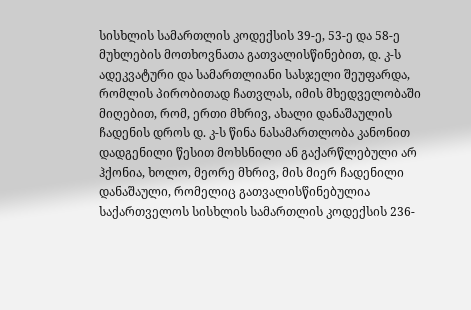სისხლის სამართლის კოდექსის 39-ე, 53-ე და 58-ე მუხლების მოთხოვნათა გათვალისწინებით, დ. კ-ს ადეკვატური და სამართლიანი სასჯელი შეუფარდა, რომლის პირობითად ჩათვლას, იმის მხედველობაში მიღებით, რომ, ერთი მხრივ, ახალი დანაშაულის ჩადენის დროს დ. კ-ს წინა ნასამართლობა კანონით დადგენილი წესით მოხსნილი ან გაქარწლებული არ ჰქონია, ხოლო, მეორე მხრივ, მის მიერ ჩადენილი დანაშაული, რომელიც გათვალისწინებულია საქართველოს სისხლის სამართლის კოდექსის 236-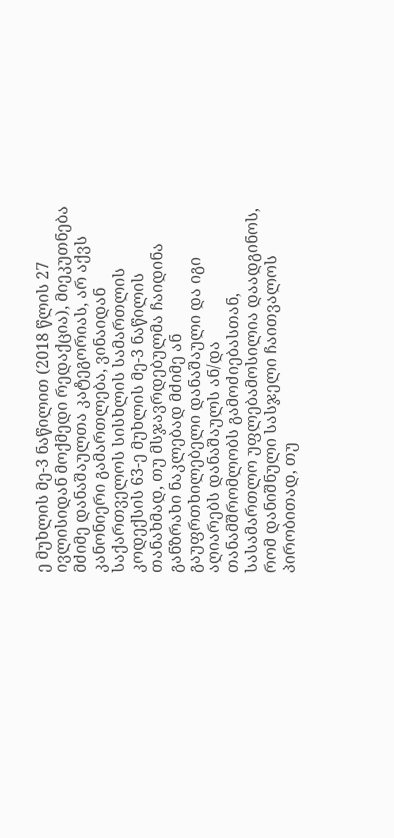ე მუხლის მე-3 ნაწილით (2018 წლის 27 ივლისიდან მოქმედი რედაქცია), მიეკუთნება მძიმე დანაშაულთა კატეგორიას, არ აქვს კანონიერი გამართლება, ვინაიდან საქართველოს სისხლის სამართლის კოდექსის 63-ე მუხლის მე-3 ნაწილის თანახმად, თუ მსჯავრდებულმა ჩაიდინა განზრახი ნაკლებად მძიმე ან გაუფრთხილებელი დანაშაული და იგი აღიარებს დანაშაულს ან/და თანამშრომლობს გამოძიებასთან, სასამართლო უფლებამოსილია დაადგინოს, რომ დანიშნული სასჯელი ჩაითვალოს პირობითად, თუ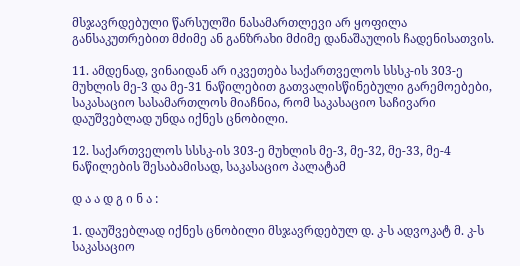მსჯავრდებული წარსულში ნასამართლევი არ ყოფილა განსაკუთრებით მძიმე ან განზრახი მძიმე დანაშაულის ჩადენისათვის.

11. ამდენად, ვინაიდან არ იკვეთება საქართველოს სსსკ-ის 303-ე მუხლის მე-3 და მე-31 ნაწილებით გათვალისწინებული გარემოებები, საკასაციო სასამართლოს მიაჩნია, რომ საკასაციო საჩივარი დაუშვებლად უნდა იქნეს ცნობილი.

12. საქართველოს სსსკ-ის 303-ე მუხლის მე-3, მე-32, მე-33, მე-4 ნაწილების შესაბამისად, საკასაციო პალატამ

დ ა ა დ გ ი ნ ა :

1. დაუშვებლად იქნეს ცნობილი მსჯავრდებულ დ. კ-ს ადვოკატ მ. კ-ს საკასაციო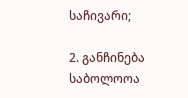საჩივარი;

2. განჩინება საბოლოოა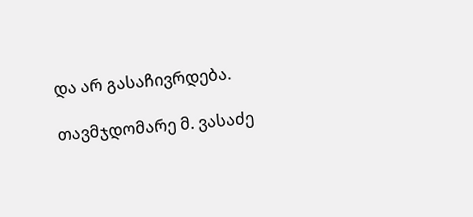და არ გასაჩივრდება.

თავმჯდომარე მ. ვასაძე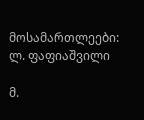მოსამართლეები: ლ. ფაფიაშვილი

მ.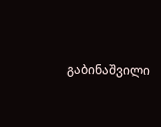გაბინაშვილი